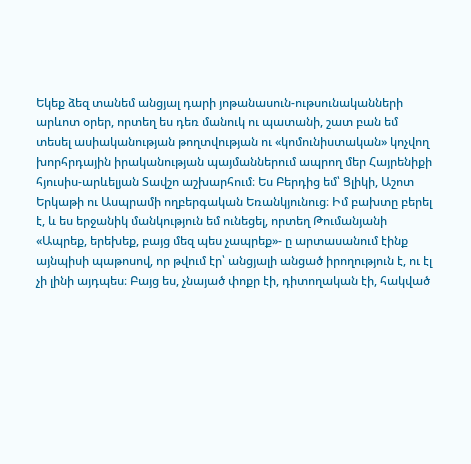Եկեք ձեզ տանեմ անցյալ դարի յոթանասուն-ութսունականների արևոտ օրեր, որտեղ ես դեռ մանուկ ու պատանի, շատ բան եմ տեսել ասիականության թողտվության ու «կոմունիստական» կոչվող խորհրդային իրականության պայմաններում ապրող մեր Հայրենիքի հյուսիս-արևելյան Տավշո աշխարհում։ Ես Բերդից եմ՝ Ցլիկի, Աշոտ Երկաթի ու Ասպրամի ողբերգական Եռանկյունուց։ Իմ բախտը բերել է, և ես երջանիկ մանկություն եմ ունեցել, որտեղ Թումանյանի «Ապրեք, երեխեք, բայց մեզ պես չապրեք»- ը արտասանում էինք այնպիսի պաթոսով, որ թվում էր՝ անցյալի անցած իրողություն է, ու էլ չի լինի այդպես։ Բայց ես, չնայած փոքր էի, դիտողական էի, հակված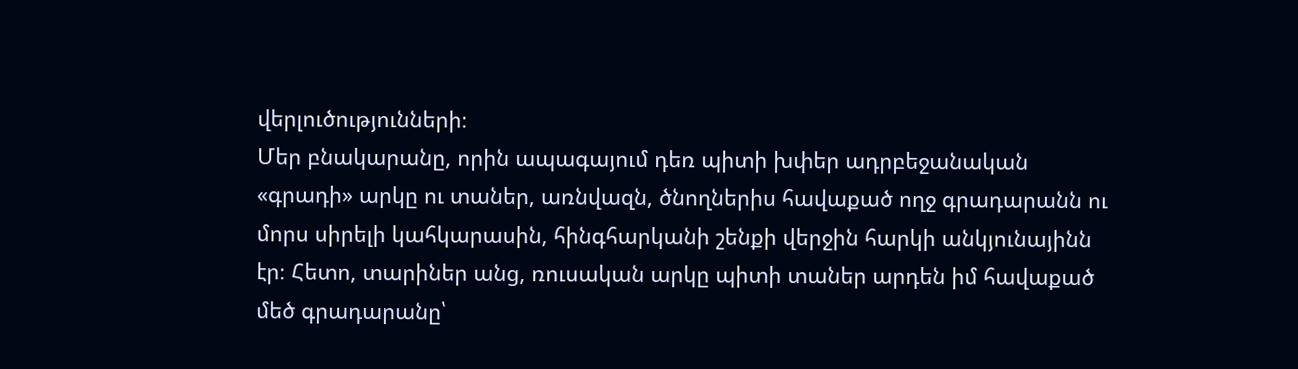վերլուծությունների։
Մեր բնակարանը, որին ապագայում դեռ պիտի խփեր ադրբեջանական «գրադի» արկը ու տաներ, առնվազն, ծնողներիս հավաքած ողջ գրադարանն ու մորս սիրելի կահկարասին, հինգհարկանի շենքի վերջին հարկի անկյունայինն էր։ Հետո, տարիներ անց, ռուսական արկը պիտի տաներ արդեն իմ հավաքած մեծ գրադարանը՝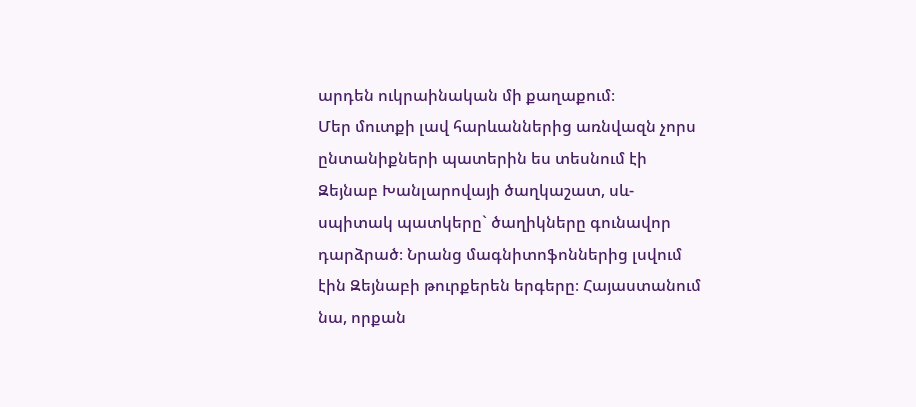արդեն ուկրաինական մի քաղաքում։
Մեր մուտքի լավ հարևաններից առնվազն չորս ընտանիքների պատերին ես տեսնում էի Զեյնաբ Խանլարովայի ծաղկաշատ, սև-սպիտակ պատկերը` ծաղիկները գունավոր դարձրած։ Նրանց մագնիտոֆոններից լսվում էին Զեյնաբի թուրքերեն երգերը։ Հայաստանում նա, որքան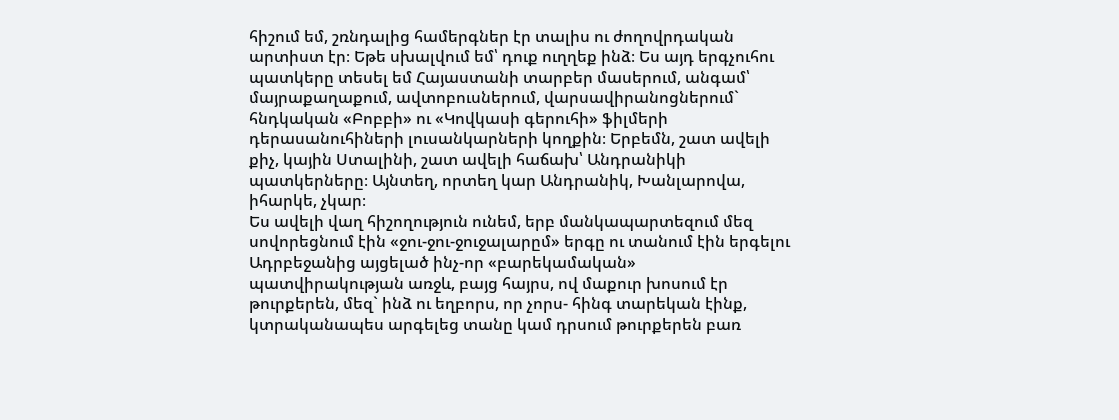հիշում եմ, շռնդալից համերգներ էր տալիս ու ժողովրդական արտիստ էր։ Եթե սխալվում եմ՝ դուք ուղղեք ինձ։ Ես այդ երգչուհու պատկերը տեսել եմ Հայաստանի տարբեր մասերում, անգամ՝ մայրաքաղաքում, ավտոբուսներում, վարսավիրանոցներում` հնդկական «Բոբբի» ու «Կովկասի գերուհի» ֆիլմերի դերասանուհիների լուսանկարների կողքին։ Երբեմն, շատ ավելի քիչ, կային Ստալինի, շատ ավելի հաճախ՝ Անդրանիկի պատկերները։ Այնտեղ, որտեղ կար Անդրանիկ, Խանլարովա, իհարկե, չկար։
Ես ավելի վաղ հիշողություն ունեմ, երբ մանկապարտեզում մեզ սովորեցնում էին «ջու-ջու-ջուջալարըմ» երգը ու տանում էին երգելու Ադրբեջանից այցելած ինչ-որ «բարեկամական» պատվիրակության առջև, բայց հայրս, ով մաքուր խոսում էր թուրքերեն, մեզ` ինձ ու եղբորս, որ չորս- հինգ տարեկան էինք, կտրականապես արգելեց տանը կամ դրսում թուրքերեն բառ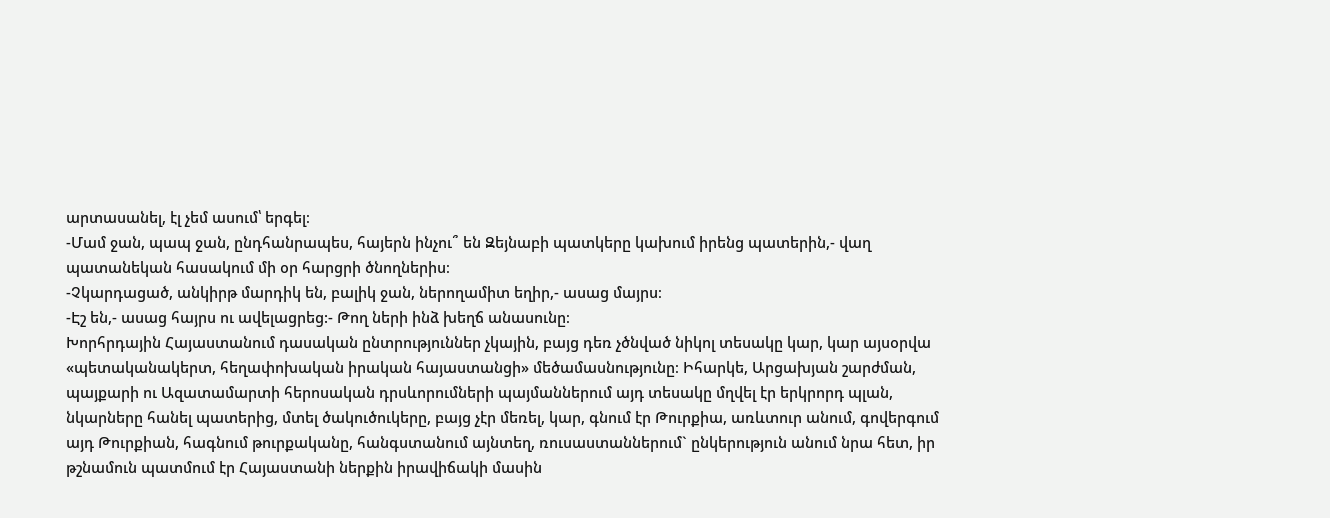արտասանել, էլ չեմ ասում՝ երգել։
-Մամ ջան, պապ ջան, ընդհանրապես, հայերն ինչու՞ են Զեյնաբի պատկերը կախում իրենց պատերին,- վաղ պատանեկան հասակում մի օր հարցրի ծնողներիս։
-Չկարդացած, անկիրթ մարդիկ են, բալիկ ջան, ներողամիտ եղիր,- ասաց մայրս։
-Էշ են,- ասաց հայրս ու ավելացրեց:- Թող ների ինձ խեղճ անասունը։
Խորհրդային Հայաստանում դասական ընտրություններ չկային, բայց դեռ չծնված նիկոլ տեսակը կար, կար այսօրվա «պետականակերտ, հեղափոխական իրական հայաստանցի» մեծամասնությունը։ Իհարկե, Արցախյան շարժման, պայքարի ու Ազատամարտի հերոսական դրսևորումների պայմաններում այդ տեսակը մղվել էր երկրորդ պլան, նկարները հանել պատերից, մտել ծակուծուկերը, բայց չէր մեռել, կար, գնում էր Թուրքիա, առևտուր անում, գովերգում այդ Թուրքիան, հագնում թուրքականը, հանգստանում այնտեղ, ռուսաստաններում` ընկերություն անում նրա հետ, իր թշնամուն պատմում էր Հայաստանի ներքին իրավիճակի մասին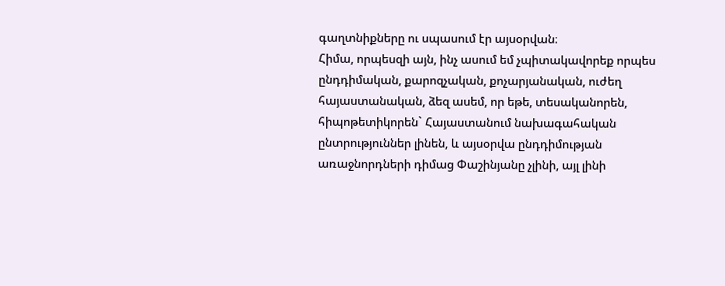գաղտնիքները ու սպասում էր այսօրվան։
Հիմա, որպեսզի այն, ինչ ասում եմ չպիտակավորեք որպես ընդդիմական, քարոզչական, քոչարյանական, ուժեղ հայաստանական, ձեզ ասեմ, որ եթե, տեսականորեն, հիպոթետիկորեն` Հայաստանում նախագահական ընտրություններ լինեն, և այսօրվա ընդդիմության առաջնորդների դիմաց Փաշինյանը չլինի, այլ լինի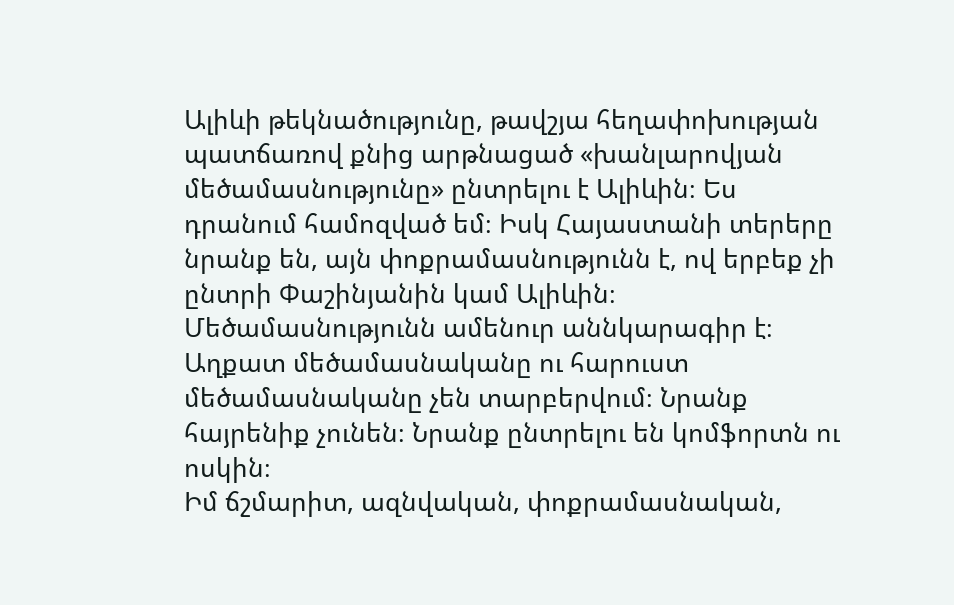Ալիևի թեկնածությունը, թավշյա հեղափոխության պատճառով քնից արթնացած «խանլարովյան մեծամասնությունը» ընտրելու է Ալիևին։ Ես դրանում համոզված եմ։ Իսկ Հայաստանի տերերը նրանք են, այն փոքրամասնությունն է, ով երբեք չի ընտրի Փաշինյանին կամ Ալիևին։
Մեծամասնությունն ամենուր աննկարագիր է։ Աղքատ մեծամասնականը ու հարուստ մեծամասնականը չեն տարբերվում։ Նրանք հայրենիք չունեն։ Նրանք ընտրելու են կոմֆորտն ու ոսկին։
Իմ ճշմարիտ, ազնվական, փոքրամասնական,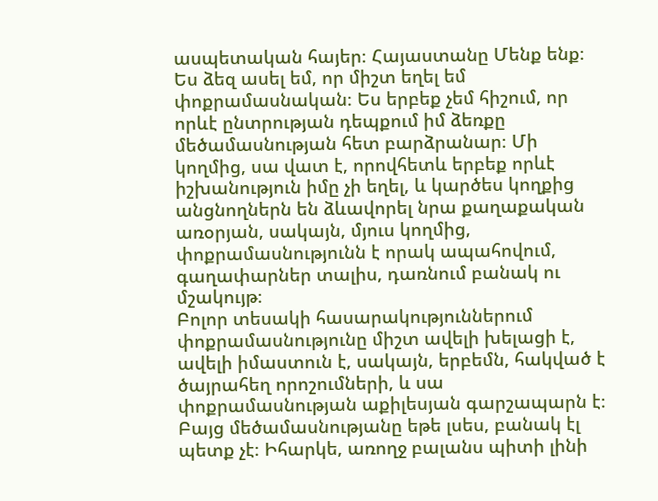ասպետական հայեր։ Հայաստանը Մենք ենք։
Ես ձեզ ասել եմ, որ միշտ եղել եմ փոքրամասնական։ Ես երբեք չեմ հիշում, որ որևէ ընտրության դեպքում իմ ձեռքը մեծամասնության հետ բարձրանար։ Մի կողմից, սա վատ է, որովհետև երբեք որևէ իշխանություն իմը չի եղել, և կարծես կողքից անցնողներն են ձևավորել նրա քաղաքական առօրյան, սակայն, մյուս կողմից, փոքրամասնությունն է որակ ապահովում, գաղափարներ տալիս, դառնում բանակ ու մշակույթ։
Բոլոր տեսակի հասարակություններում փոքրամասնությունը միշտ ավելի խելացի է, ավելի իմաստուն է, սակայն, երբեմն, հակված է ծայրահեղ որոշումների, և սա փոքրամասնության աքիլեսյան գարշապարն է։
Բայց մեծամասնությանը եթե լսես, բանակ էլ պետք չէ։ Իհարկե, առողջ բալանս պիտի լինի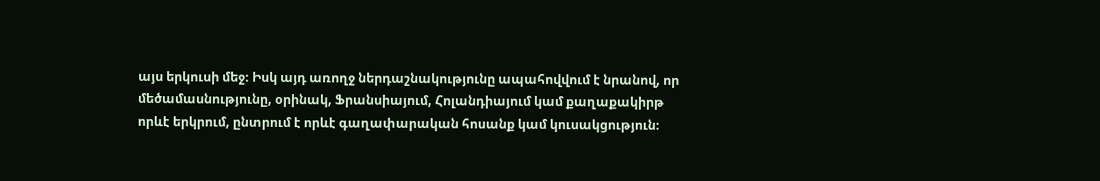այս երկուսի մեջ։ Իսկ այդ առողջ ներդաշնակությունը ապահովվում է նրանով, որ մեծամասնությունը, օրինակ, Ֆրանսիայում, Հոլանդիայում կամ քաղաքակիրթ որևէ երկրում, ընտրում է որևէ գաղափարական հոսանք կամ կուսակցություն։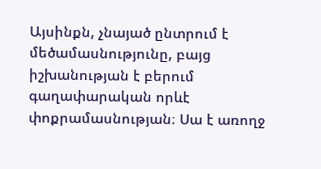Այսինքն, չնայած ընտրում է մեծամասնությունը, բայց իշխանության է բերում գաղափարական որևէ փոքրամասնության։ Սա է առողջ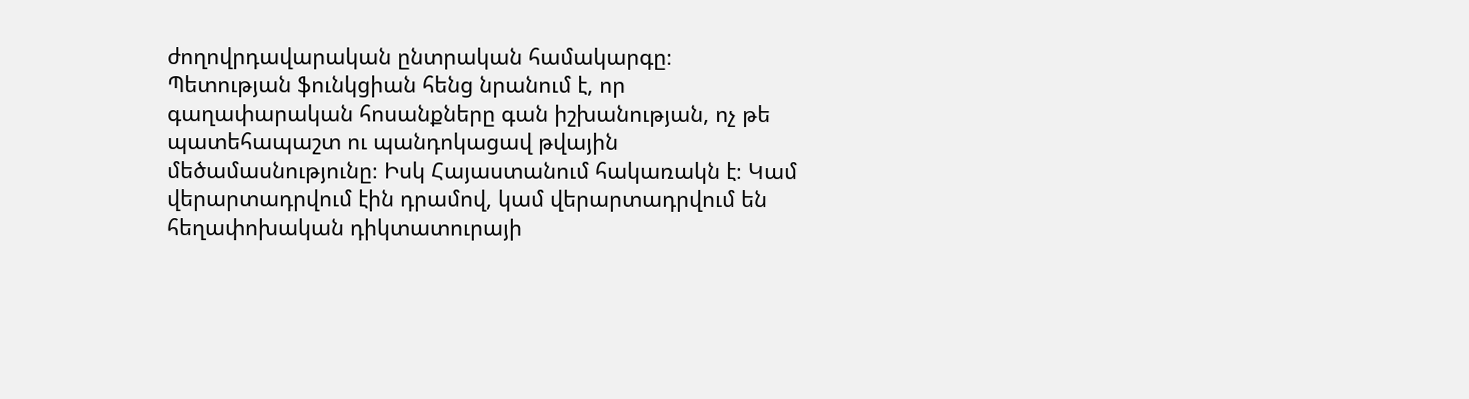ժողովրդավարական ընտրական համակարգը։
Պետության ֆունկցիան հենց նրանում է, որ գաղափարական հոսանքները գան իշխանության, ոչ թե պատեհապաշտ ու պանդոկացավ թվային մեծամասնությունը։ Իսկ Հայաստանում հակառակն է։ Կամ վերարտադրվում էին դրամով, կամ վերարտադրվում են հեղափոխական դիկտատուրայի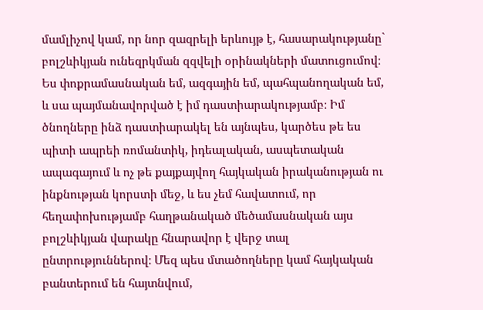մամլիչով կամ, որ նոր զազրելի երևույթ է, հասարակությանը` բոլշևիկյան ունեզրկման զզվելի օրինակների մատուցումով։
Ես փոքրամասնական եմ, ազգային եմ, պահպանողական եմ, և սա պայմանավորված է իմ դաստիարակությամբ։ Իմ ծնողները ինձ դաստիարակել են այնպես, կարծես թե ես պիտի ապրեի ռոմանտիկ, իդեալական, ասպետական ապագայում և ոչ թե քայքայվող հայկական իրականության ու ինքնության կորստի մեջ, և ես չեմ հավատում, որ հեղափոխությամբ հաղթանակած մեծամասնական այս բոլշևիկյան վարակը հնարավոր է վերջ տալ ընտրություններով։ Մեզ պես մտածողները կամ հայկական բանտերում են հայտնվում,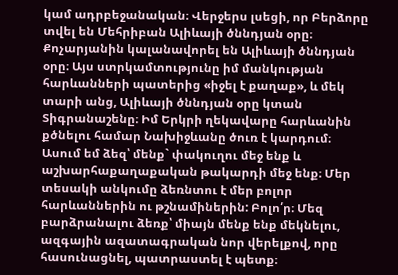կամ ադրբեջանական։ Վերջերս լսեցի, որ Բերձորը տվել են Մեհրիբան Ալիևայի ծննդյան օրը։ Քոչարյանին կալանավորել են Ալիևայի ծննդյան օրը։ Այս ստրկամտությունը իմ մանկության հարևանների պատերից «իջել է քաղաք», և մեկ տարի անց, Ալիևայի ծննդյան օրը կտան Տիգրանաշենը։ Իմ Երկրի ղեկավարը հարևանին քծնելու համար Նախիջևանը ծուռ է կարդում։
Ասում եմ ձեզ՝ մենք` փակուղու մեջ ենք և աշխարհաքաղաքական թակարդի մեջ ենք։ Մեր տեսակի անկումը ձեռնտու է մեր բոլոր հարևաններին ու թշնամիներին: Բոլո՛ր։ Մեզ բարձրանալու ձեռք՝ միայն մենք ենք մեկնելու, ազգային ազատագրական նոր վերելքով, որը հասունացնել, պատրաստել է պետք։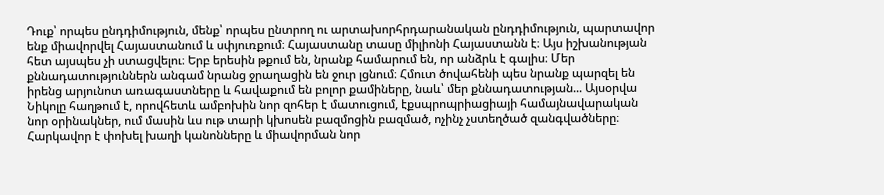Դուք՝ որպես ընդդիմություն, մենք՝ որպես ընտրող ու արտախորհրդարանական ընդդիմություն, պարտավոր ենք միավորվել Հայաստանում և սփյուռքում։ Հայաստանը տասը միլիոնի Հայաստանն է։ Այս իշխանության հետ այսպես չի ստացվելու։ Երբ երեսին թքում են, նրանք համարում են, որ անձրև է գալիս։ Մեր քննադատություններն անգամ նրանց ջրաղացին են ջուր լցնում։ Հմուտ ծովահենի պես նրանք պարզել են իրենց արյունոտ առագաստները և հավաքում են բոլոր քամիները, նաև՝ մեր քննադատության... Այսօրվա Նիկոլը հաղթում է, որովհետև ամբոխին նոր զոհեր է մատուցում, էքսպրոպրիացիայի համայնավարական նոր օրինակներ, ում մասին ևս ութ տարի կխոսեն բազմոցին բազմած, ոչինչ չստեղծած զանգվածները։
Հարկավոր է փոխել խաղի կանոնները և միավորման նոր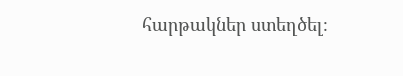հարթակներ ստեղծել։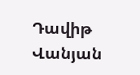Դավիթ Վանյան